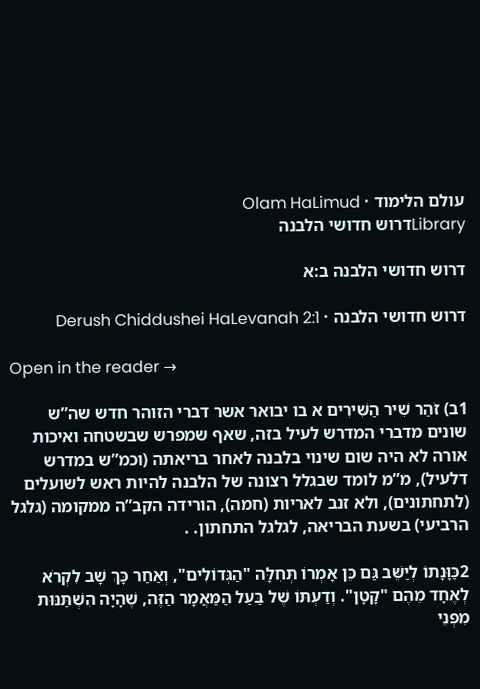עולם הלימוד · Olam HaLimud
Libraryדרוש חדושי הלבנה

דרוש חדושי הלבנה ב:א

דרוש חדושי הלבנה · Derush Chiddushei HaLevanah 2:1

Open in the reader →

1ב) זֹהַר שִׁיר הַשִּׁירִים א בו יבואר אשר דברי הזוהר חדש שה”ש שונים מדברי המדרש לעיל בזה, שאף שמפרש שבשטחה ואיכות אורה לא היה שום שינוי בלבנה לאחר בריאתה (וכמ”ש במדרש דלעיל), מ”מ לומד שבגלל רצונה של הלבנה להיות ראש לשועלים (לתחתונים), ולא זנב לאריות (חמה), הורידה הקב”ה ממקומה (גלגל הרביעי) בשעת הבריאה, לגלגל התחתון. .

2כַּוָּנָתוֹ לְיַשֵּׁב גַּם כֵּן אָמְרוֹ תְּחִלָּה "הַגְּדוֹלִים", וְאַחַר כָּךְ שָׁב לִקְרֹא לְאֶחָד מֵהֶם "קָטָן". וְדַעְתּוֹ שֶׁל בַּעַל הַמַּאֲמָר הַזֶּה, שֶׁהָיָה הִשְׁתַּנּוּת מִפְּנֵי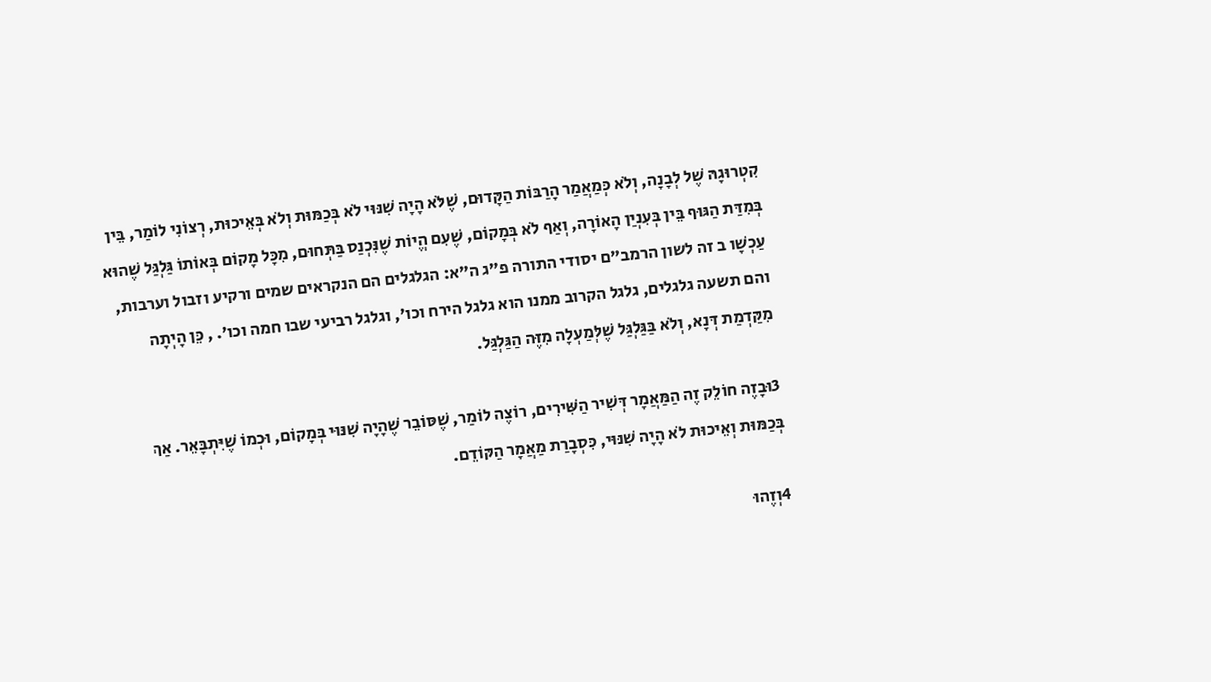קִטְרוּגָהּ שֶׁל לְבָנָה, וְלֹא כְּמַאֲמַר הָרַבּוֹת הַקָּדוּם, שֶׁלֹּא הָיָה שִׁנּוּי לֹא בְּכַמּוּת וְלֹא בְּאֵיכוּת, רְצוֹנִי לוֹמַר, בֵּין בְּמִדַּת הַגּוּף בֵּין בְּעִנְיַן הָאוֹרָה, וְאַף לֹא בְּמָקוֹם, שֶׁעִם הֱיוֹת שֶׁנִּכְנַס בַּתְּחוּם, מִכָּל מָקוֹם בְּאוֹתוֹ גַּלְגַּל שֶׁהוּא עַכְשָׁו ב זה לשון הרמב”ם יסודי התורה פ”ג ה”א: הגלגלים הם הנקראים שמים ורקיע וזבול וערבות, והם תשעה גלגלים, גלגל הקרוב ממנו הוא גלגל הירח וכו’, וגלגל רביעי שבו חמה וכו’. , כֵּן הָיְתָה מִקַּדְמַת דְּנָא, וְלֹא בַּגַּלְגַּל שֶׁלְּמַעְלָה מִזֶּה הַגַּלְגַּל.

3וּבָזֶה חוֹלֵק זֶה הַמַּאֲמָר דְּשִׁיר הַשִּׁירִים, רוֹצֶה לוֹמַר, שֶׁסּוֹבֵר שֶׁהָיָה שִׁנּוּי בְּמָקוֹם, וּכְמוֹ שֶׁיִּתְבָּאֵר. אַךְ בְּכַמּוּת וְאֵיכוּת לֹא הָיָה שִׁנּוּי, כִּסְבָרַת מַאֲמָר הַקּוֹדֵם.

4וְזֶהוּ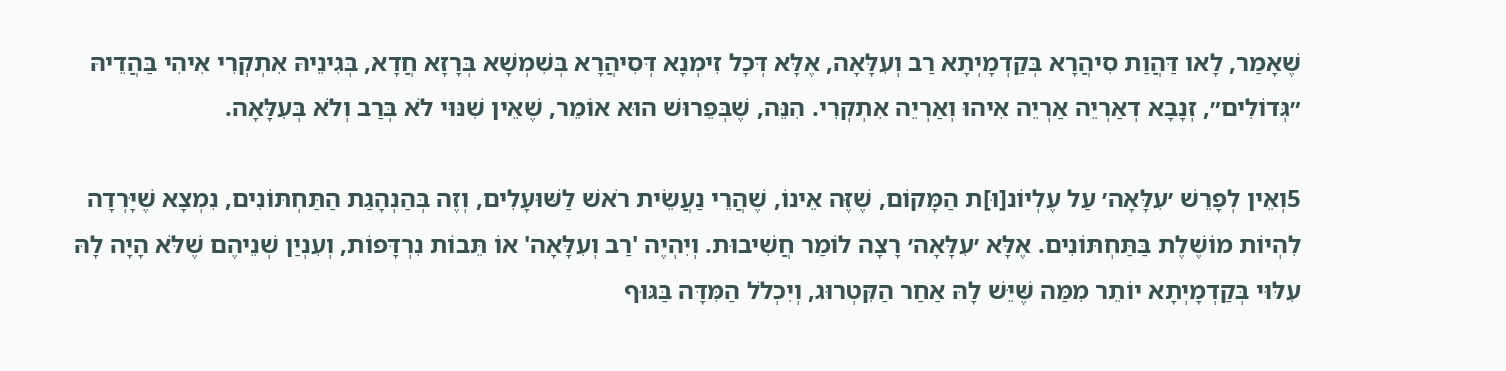שֶׁאָמַר, לָאו דַּהֲוַת סִיהֲרָא בְּקַדְמָיְתָא רַב וְעִלָּאָה, אֶלָּא דְּכָל זִימְנָא דְּסִיהֲרָא בְּשִׁמְשָׁא בְּרָזָא חֲדָא, בְּגִינֵיהּ אִתְקְרִי אִיהִי בַּהֲדֵיהּ ״גְּדוֹלִים״, זְנָבָא דְאַרְיֵה אַרְיֵה אִיהוּ וְאַרְיֵה אִתְקְרִי. הִנֵּה, שֶׁבְּפֵרוּשׁ הוּא אוֹמֵר, שֶׁאֵין שִׁנּוּי לֹא בְּרַב וְלֹא בְּעִלָּאָה.

5וְאֵין לְפָרֵשׁ ׳עִלָּאָה׳ עַל עֶלְיוֹנ[וּ]ת הַמָּקוֹם, שֶׁזֶּה אֵינוֹ, שֶׁהֲרֵי נַעֲשֵׂית רֹאשׁ לַשּׁוּעָלִים, וְזֶה בְּהַנְהָגַת הַתַּחְתּוֹנִים, נִמְצָא שֶׁיָּרְדָה לִהְיוֹת מוֹשֶׁלֶת בַּתַּחְתּוֹנִים. אֶלָּא ׳עִלָּאָה׳ רָצָה לוֹמַר חֲשִׁיבוּת. וְיִהְיֶה 'רַב וְעִלָּאָה' אוֹ תֵּבוֹת נִרְדָּפוֹת, וְעִנְיַן שְׁנֵיהֶם שֶׁלֹּא הָיָה לָהּ עִלּוּי בְּקַדְמָיְתָא יוֹתֵר מִמַּה שֶּׁיֵּשׁ לָהּ אַחַר הַקִּטְרוּג, וְיִכְלֹל הַמִּדָּה בַּגּוּף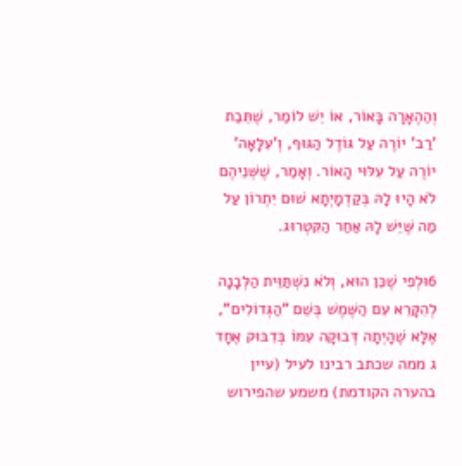וְהַהֶאָרָה בָּאוֹר, אוֹ יֵשׁ לוֹמַר, שֶׁתֵּבַת 'רַב' יוֹרֶה עַל גּוֹדֶל הַגּוּף, וְ'עִלָּאָה' יוֹרֶה עַל עִלּוּי הָאוֹר. וְאָמַר, שֶׁשְּׁנֵיהֶם לֹא הָיוּ לָהּ בְּקַדְמָיְתָא שׁוּם יִתְרוֹן עַל מַה שֶּׁיֵּשׁ לָהּ אַחַר הַקִּטְרוּג.

6וּלְפִי שֶׁכֵּן הוּא, וְלֹא נִשְׁתַּוֵּית הַלְּבָנָה לְהִקָּרֵא עִם הַשֶּׁמֶשׁ בְּשֵׁם "הַגְּדוֹלִים", אֶלָּא שֶׁהָיְתָה דְּבוּקָה עִמּוֹ בְּדִבּוּק אֶחָד ג ממה שכתב רבינו לעיל (עיין בהערה הקודמת) משמע שהפירוש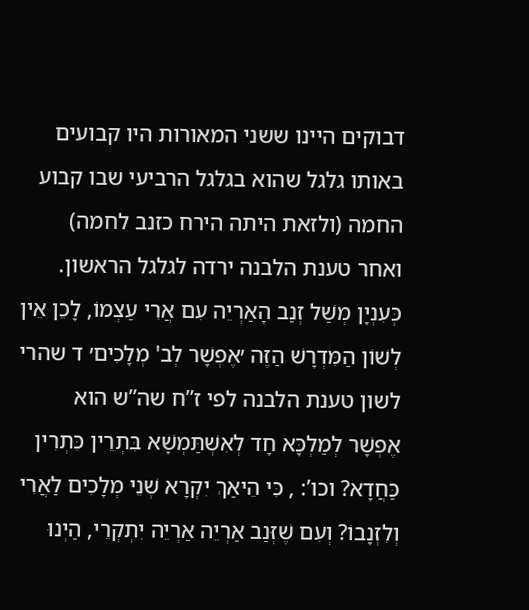דבוקים היינו ששני המאורות היו קבועים באותו גלגל שהוא בגלגל הרביעי שבו קבוע החמה (ולזאת היתה הירח כזנב לחמה) ואחר טענת הלבנה ירדה לגלגל הראשון. כְּעִנְיָן מְשַׁל זְנַב הָאַרְיֵה עִם אֲרִי עַצְמוֹ, לָכֵן אֵין לְשׁוֹן הַמִּדְרָשׁ הַזֶּה ׳אֶפְשָׁר לְב' מְלָכִים׳ ד שהרי לשון טענת הלבנה לפי ז”ח שה”ש הוא אֶפְשָׁר לְמַלְכָּא חָד לְאִשְׁתַּמְשָׁא בִּתְרֵין כִּתְרִין כַּחֲדָא? וכו’: , כִּי הֵיאַךְ יִקְרָא שְׁנֵי מְלָכִים לַאֲרִי וְלִזְנָבוֹ? וְעִם שֶׁזְּנַב אַרְיֵה אַרְיֵה יִתְקְרֵי, הַיְנוּ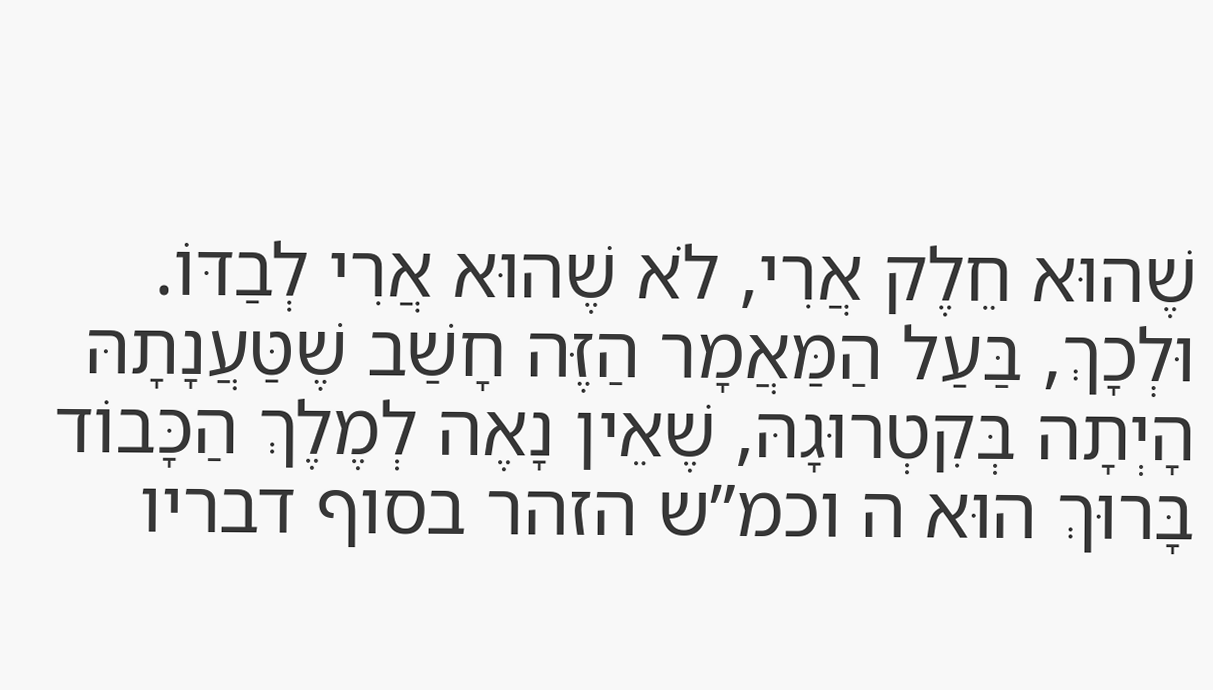שֶׁהוּא חֵלֶק אֲרִי, לֹא שֶׁהוּא אֲרִי לְבַדּוֹ. וּלְכָךְ, בַּעַל הַמַּאֲמָר הַזֶּה חָשַׁב שֶׁטַּעֲנָתָהּ הָיְתָה בְּקִטְרוּגָהּ, שֶׁאֵין נָאֶה לְמֶלֶךְ הַכָּבוֹד בָּרוּךְ הוּא ה וכמ”ש הזהר בסוף דבריו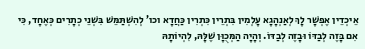אֵיכְדֵין אֶפְשָׁר לָךְ לְאַנְהָגָא עָלְמִין בִּתְרֵין כִּתְרִין כַּחֲדָא וכו’ לְהִשְׁתַּמֵּשׁ בִּשְׁנֵי כְתָרִים כְּאֶחָד, כִּי אִם בָּזֶה לְבַדּוֹ וּבָזֶה לְבַדּוֹ. וְהָיָה הַמְּכֻוָּן שֶׁלָּהּ, לִהְיוֹתָהּ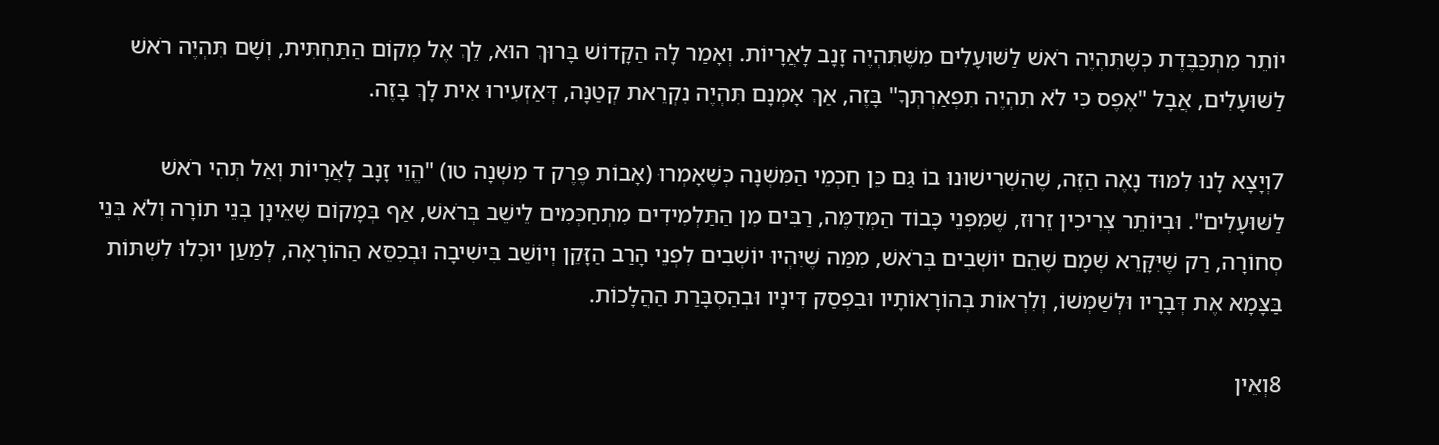יוֹתֵר מִתְכַּבֶּדֶת כְּשֶׁתִּהְיֶה רֹאשׁ לַשּׁוּעָלִים מִשֶּׁתִּהְיֶה זָנָב לָאֲרָיוֹת. וְאָמַר לָהּ הַקָּדוֹשׁ בָּרוּךְ הוּא, לֵךְ אֶל מְקוֹם הַתַּחְתִּית, וְשָׁם תִּהְיֶה רֹאשׁ לַשּׁוּעָלִים, אֲבָל "אֶפֶס כִּי לֹא תִהְיֶה תִפְאַרְתְּךָ" בָּזֶה, אַךְ אָמְנָם תִּהְיֶה נִקְרֵאת קְטַנָּה, דְּאַזְעִירוּ אִית לָךְ בָּזֶה.

7וְיָצָא לָנוּ לִמּוּד נָאֶה הַזֶּה, שֶׁהִשְׁרִישׁוּנוּ בוֹ גַּם כֵּן חַכְמֵי הַמִּשְׁנָה כְּשֶׁאָמְרוּ (אָבוֹת פֶּרֶק ד מִשְׁנָה טו) "הֱוֵי זָנָב לָאֲרָיוֹת וְאַל תְּהִי רֹאשׁ לַשּׁוּעָלִים". וּבְיוֹתֵר צְרִיכִין זֵרוּז, שֶׁמִּפְּנֵי כָּבוֹד הַמְּדֻמֶּה, רַבִּים מִן הַתַּלְמִידִים מִתְחַכְּמִים לֵישֵׁב בְּרֹאשׁ, אַף בְּמָקוֹם שֶׁאֵינָן בְּנֵי תוֹרָה וְלֹא בְּנֵי סְחוֹרָה, רַק שֶׁיִּקָּרֵא שְׁמָם שֶׁהֵם יוֹשְׁבִים בְּרֹאשׁ, מִמַּה שֶּׁיִּהְיוּ יוֹשְׁבִים לִפְנֵי הָרַב הַזָּקֵן וְיוֹשֵׁב בִּישִׁיבָה וּבְכִסֵּא הַהוֹרָאָה, לְמַעַן יוּכְלוּ לִשְׁתּוֹת בַּצָּמָא אֶת דְּבָרָיו וּלְשַׁמְּשׁוֹ, וְלִרְאוֹת בְּהוֹרָאוֹתָיו וּבִפְסַק דִּינָיו וּבְהַסְבָּרַת הַהֲלָכוֹת.

8וְאֵין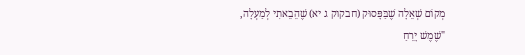מְקוֹם שְׁאֵלָה שֶׁבַּפָּסוּק (חבקוק ג יא) שֶׁהֵבֵאתִי לְמַעְלָה, "שֶׁמֶשׁ יָרֵחַ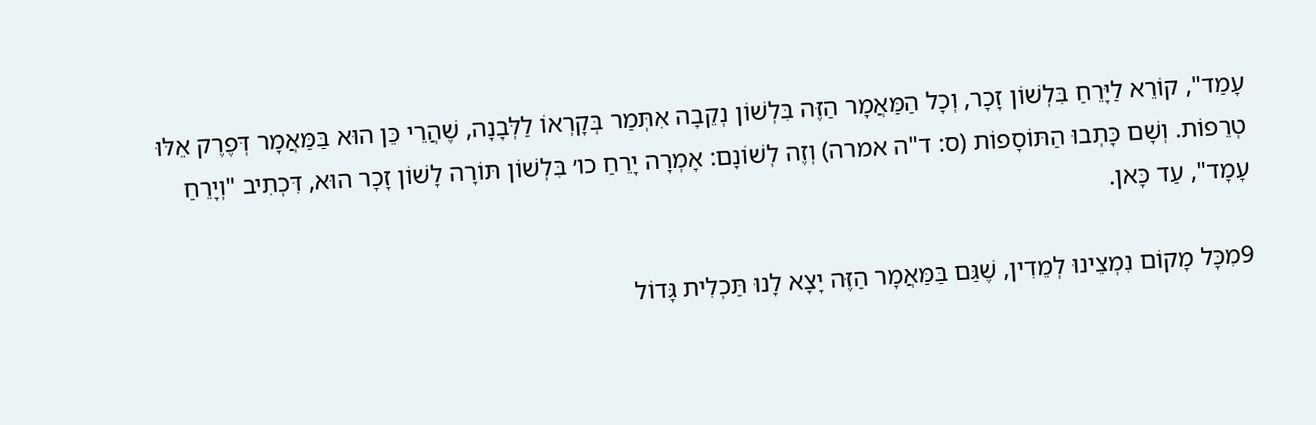עָמַד", קוֹרֵא לַיָּרֵחַ בִּלְשׁוֹן זָכָר, וְכָל הַמַּאֲמָר הַזֶּה בִּלְשׁוֹן נְקֵבָה אִתְּמַר בְּקָרְאוֹ לַלְּבָנָה, שֶׁהֲרֵי כֵּן הוּא בַּמַּאֲמָר דְּפֶרֶק אֵלּוּ טְרֵפוֹת. וְשָׁם כָּתְבוּ הַתּוֹסָפוֹת (ס: ד"ה אמרה) וְזֶה לְשׁוֹנָם: אָמְרָה יָרֵחַ כו׳ בִּלְשׁוֹן תּוֹרָה לָשׁוֹן זָכָר הוּא, דִּכְתִיב "וְיָרֵחַ עָמָד", עַד כָּאן.

9מִכָּל מָקוֹם נִמְצֵינוּ לְמֵדִין, שֶׁגַּם בַּמַּאֲמָר הַזֶּה יָצָא לָנוּ תַּכְלִית גָּדוֹל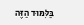בַּלִּמּוּד הַזֶּה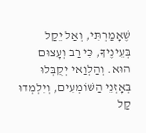שֶׁאָמַרְתִּי, וְאַל יֵקַל בְּעֵינֶיךָ, כִּי רַב וְעָצוּם הוּא. וְהַלְוַאי יְקֻבְּלוּ בְּאָזְנֵי הַשּׁוֹמְעִים, וְיִלְמְדוּ קַל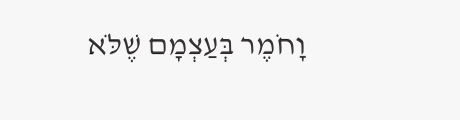וָחֹמֶר בְּעַצְמָם שֶׁלֹּא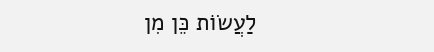לַעֲשׂוֹת כֵּן מִן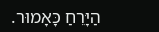הַיָּרֵחַ כָּאָמוּר.